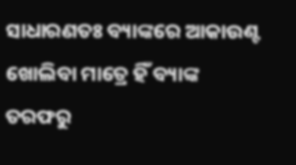ସାଧାରଣତଃ ବ୍ୟାଙ୍କରେ ଆକାଉଣ୍ଟ ଖୋଲିବା ମାତ୍ରେ ହିଁ ବ୍ୟାଙ୍କ ତରଫରୁ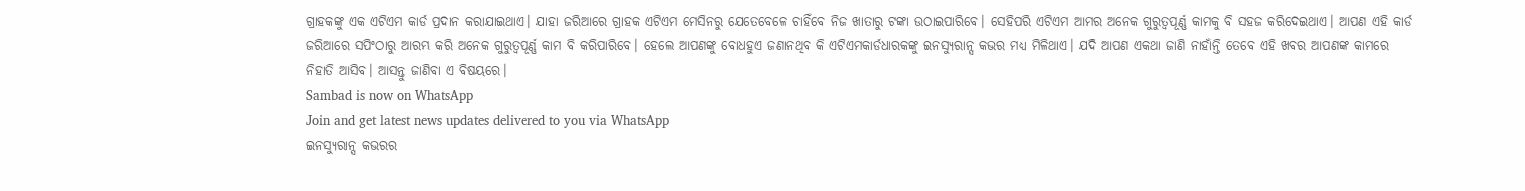ଗ୍ରାହକଙ୍କୁ ଏକ ଏଟିଏମ କାର୍ଡ ପ୍ରଦାନ କରାଯାଇଥାଏ। ଯାହା ଜରିଆରେ ଗ୍ରାହକ ଏଟିଏମ ମେସିନରୁ ଯେତେବେଳେ ଚାହିଁବେ ନିଜ ଖାତାରୁ ଟଙ୍କା ଉଠାଇପାରିବେ। ସେହିପରି ଏଟିଏମ ଆମର ଅନେକ ଗୁରୁତ୍ୱପୂର୍ଣ୍ଣ କାମକୁ ବି ସହଜ କରିଦେଇଥାଏ। ଆପଣ ଏହି କାର୍ଡ ଜରିଆରେ ସପିଂଠାରୁ ଆରମ୍ଭ କରି ଅନେକ ଗୁରୁତ୍ୱପୂର୍ଣ୍ଣ କାମ ବି କରିପାରିବେ। ହେଲେ ଆପଣଙ୍କୁ ବୋଧହୁଏ ଜଣାନଥିବ କି ଏଟିଏମକାର୍ଡଧାରକଙ୍କୁ ଇନସ୍ୟୁରାନ୍ସ କଭର ମଧ୍ୟ ମିଳିଥାଏ। ଯଦି ଆପଣ ଏକଥା ଜାଣି ନାହାଁନ୍ତି ତେବେ ଏହି ଖବର ଆପଣଙ୍କ କାମରେ ନିହାତି ଆସିବ। ଆସନ୍ତୁ ଜାଣିବା ଏ ବିଷୟରେ।
Sambad is now on WhatsApp
Join and get latest news updates delivered to you via WhatsApp
ଇନସ୍ୟୁରାନ୍ସ କଭରର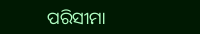ପରିସୀମା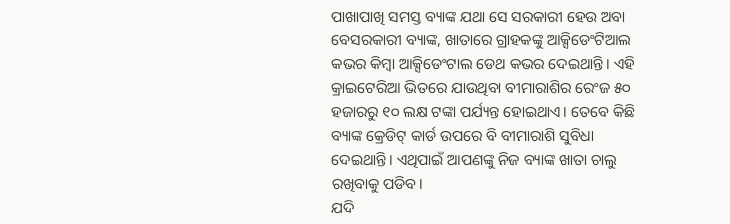ପାଖାପାଖି ସମସ୍ତ ବ୍ୟାଙ୍କ ଯଥା ସେ ସରକାରୀ ହେଉ ଅବା ବେସରକାରୀ ବ୍ୟାଙ୍କ, ଖାତାରେ ଗ୍ରାହକଙ୍କୁ ଆକ୍ସିଡେଂଟିଆଲ କଭର କିମ୍ବା ଆକ୍ସିଡେଂଟାଲ ଡେଥ କଭର ଦେଇଥାନ୍ତି। ଏହି କ୍ରାଇଟେରିଆ ଭିତରେ ଯାଉଥିବା ବୀମାରାଶିର ରେଂଜ ୫୦ ହଜାରରୁ ୧୦ ଲକ୍ଷ ଟଙ୍କା ପର୍ଯ୍ୟନ୍ତ ହୋଇଥାଏ। ତେବେ କିଛି ବ୍ୟାଙ୍କ କ୍ରେଡିଟ୍ କାର୍ଡ ଉପରେ ବି ବୀମାରାଶି ସୁବିଧା ଦେଇଥାନ୍ତି। ଏଥିପାଇଁ ଆପଣଙ୍କୁ ନିଜ ବ୍ୟାଙ୍କ ଖାତା ଚାଲୁ ରଖିବାକୁ ପଡିବ।
ଯଦି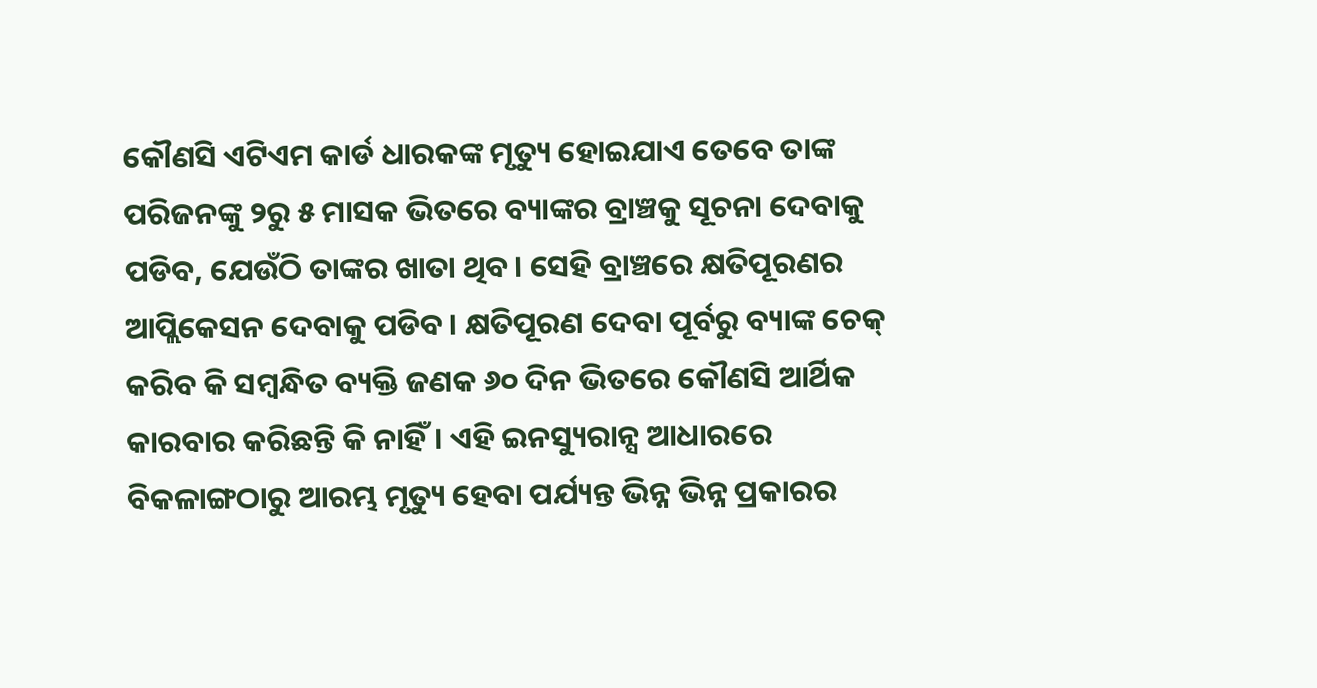କୌଣସି ଏଟିଏମ କାର୍ଡ ଧାରକଙ୍କ ମୃତ୍ୟୁ ହୋଇଯାଏ ତେବେ ତାଙ୍କ ପରିଜନଙ୍କୁ ୨ରୁ ୫ ମାସକ ଭିତରେ ବ୍ୟାଙ୍କର ବ୍ରାଞ୍ଚକୁ ସୂଚନା ଦେବାକୁ ପଡିବ, ଯେଉଁଠି ତାଙ୍କର ଖାତା ଥିବ। ସେହି ବ୍ରାଞ୍ଚରେ କ୍ଷତିପୂରଣର ଆପ୍ଲିକେସନ ଦେବାକୁ ପଡିବ। କ୍ଷତିପୂରଣ ଦେବା ପୂର୍ବରୁ ବ୍ୟାଙ୍କ ଚେକ୍ କରିବ କି ସମ୍ବନ୍ଧିତ ବ୍ୟକ୍ତି ଜଣକ ୬୦ ଦିନ ଭିତରେ କୌଣସି ଆର୍ଥିକ କାରବାର କରିଛନ୍ତି କି ନାହିଁ। ଏହି ଇନସ୍ୟୁରାନ୍ସ ଆଧାରରେ ବିକଳାଙ୍ଗଠାରୁ ଆରମ୍ଭ ମୃତ୍ୟୁ ହେବା ପର୍ଯ୍ୟନ୍ତ ଭିନ୍ନ ଭିନ୍ନ ପ୍ରକାରର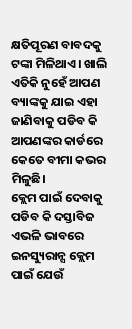କ୍ଷତିପୂରଣ ବାବଦକୁ ଟଙ୍କା ମିଳିଥାଏ। ଖାଲି ଏତିକି ନୁହେଁ ଆପଣ ବ୍ୟାଙ୍କକୁ ଯାଇ ଏହା ଜାଣିବାକୁ ପଡିବ କି ଆପଣଙ୍କର କାର୍ଡରେ କେତେ ବୀମା କଭର ମିଳୁଛି।
କ୍ଲେମ ପାଇଁ ଦେବାକୁ ପଡିବ କି ଦସ୍ତାବିଜ
ଏଭଳି ଭାବରେ ଇନସ୍ୟୁରାନ୍ସ କ୍ଲେମ ପାଇଁ ଯେଉଁ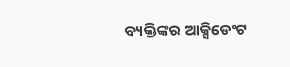ବ୍ୟକ୍ତିଙ୍କର ଆକ୍ସିଡେଂଟ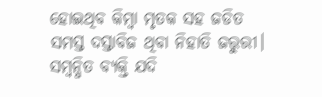ହୋଇଥିବ କିମ୍ବା ମୃତକ ସହ ଜଡିତ ସମସ୍ତ ଦସ୍ତାବିଜ ଥିବା ନିହାତି ଜରୁରୀ। ସମ୍ବନ୍ଧିତ ବ୍ୟକ୍ତି ଯଦି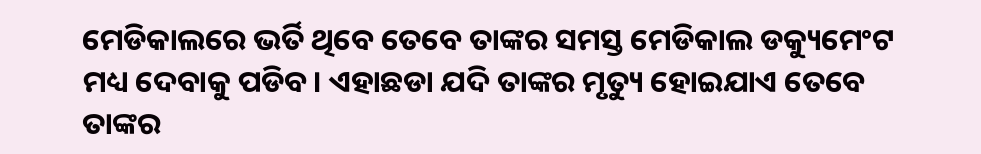ମେଡିକାଲରେ ଭର୍ତି ଥିବେ ତେବେ ତାଙ୍କର ସମସ୍ତ ମେଡିକାଲ ଡକ୍ୟୁମେଂଟ ମଧ୍ୟ ଦେବାକୁ ପଡିବ। ଏହାଛଡା ଯଦି ତାଙ୍କର ମୃତ୍ୟୁ ହୋଇଯାଏ ତେବେ ତାଙ୍କର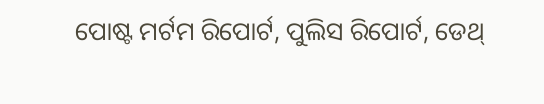ପୋଷ୍ଟ ମର୍ଟମ ରିପୋର୍ଟ, ପୁଲିସ ରିପୋର୍ଟ, ଡେଥ୍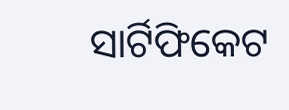ସାର୍ଟିଫିକେଟ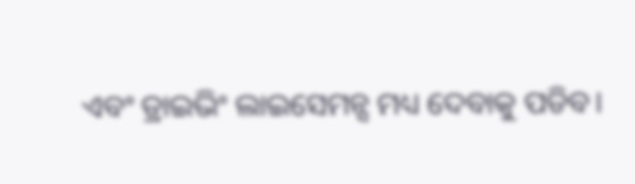ଏବଂ ଡ୍ରାଇଭିଂ ଲାଇସେମନ୍ସ ମଧ୍ୟ ଦେବାକୁ ପଡିବ।